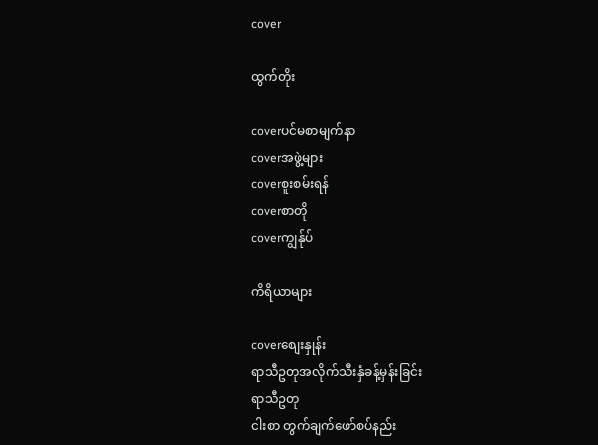cover

ထွက်တိုး

coverပင်မစာမျက်နာ
coverအဖွဲ့များ
coverစူးစမ်းရန်
coverစာတို
coverကျွန်ုပ်

ကိရိယာများ

coverစျေးနှုန်း
ရာသီဥတုအလိုက်သီးနှံခန့်မှန်းခြင်း
ရာသီဥတု
ငါးစာ တွက်ချက်ဖော်စပ်နည်း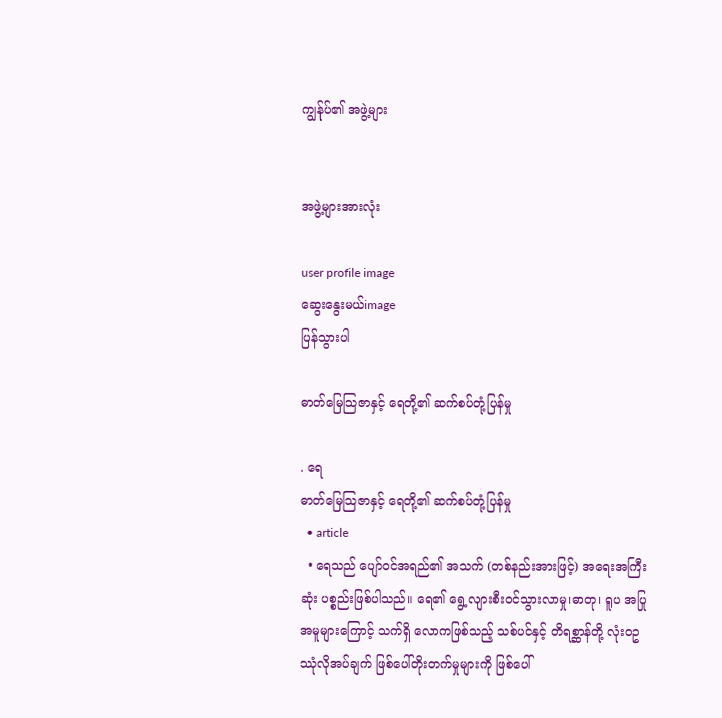ကျွန်ုပ်၏ အဖွဲ့များ


အဖွဲ့များအားလုံး

user profile image
ဆွေးနွေးမယ်image
ပြန်သွားပါ

ဓာတ်မြေသြဇာနှင့် ရေတို့၏ ဆက်စပ်တုံ့ပြန်မှု

. ရေ
ဓာတ်မြေသြဇာနှင့် ရေတို့၏ ဆက်စပ်တုံ့ပြန်မှု
  • article
  • ရေသည် ပျော်ဝင်အရည်၏ အသက် (တစ်နည်းအားဖြင့်) အရေးအကြီးဆုံး ပစ္စည်းဖြစ်ပါသည်။ ရေ၏ ရွေ့လျားစီးဝင်သွားလာမှု၊ဓာတု၊ ရူပ အပြုအမူများကြောင့် သက်ရှိ လောကဖြစ်သည့် သစ်ပင်နှင့် တိရစ္ဆာန်တို့ လုံးဝဥဿုံလိုအပ်ချက် ဖြစ်ပေါ်တိုးတက်မှုများကို ဖြစ်ပေါ်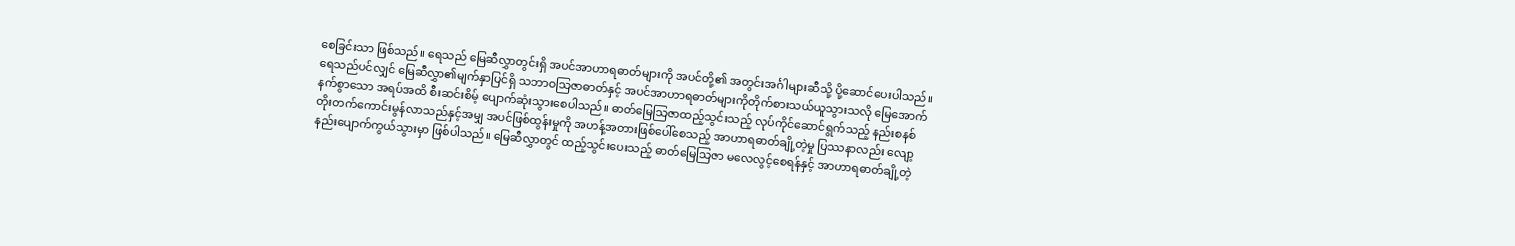စေခြင်းသာ ဖြစ်သည်။ ရေသည် မြေဆီလွှာတွင်းရှိ အပင်အာဟာရဓာတ်များကို အပင်တို့၏ အတွင်းအင်္ဂါများဆီသို့ ပို့ဆောင်ပေးပါသည်။ ရေသည်ပင်လျှင် မြေဆီလွှာ၏မျက်နှာပြင်ရှိ သဘာဝသြဇာဓာတ်နှင့် အပင်အာဟာရဓာတ်များကိုတိုက်စားသယ်ယူသွားသလို မြေအောက်နက်စွာသော အရပ်အထိ စီးဆင်းစိမ့် ပျောက်ဆုံးသွားစေပါသည်။ ဓာတ်မြေသြဇာထည့်သွင်းသည့် လုပ်ကိုင်ဆောင်ရွက်သည့် နည်းစနစ် တိုးတက်ကောင်းမွန်လာသည်နှင့်အမျှ အပင်ဖြစ်ထွန်းမှုကို အဟန့်အတားဖြစ်ပေါ်စေသည့် အာဟာရဓာတ်ချို့တဲ့မှု ပြဿနာလည်း လျော့နည်းပျောက်ကွယ်သွားမှာ ဖြစ်ပါသည်။ မြေဆီလွှာတွင် ထည့်သွင်းပေးသည့် ဓာတ်မြေသြဇာ မလေလွင့်စေရန်နှင့် အာဟာရဓာတ်ချို့တဲ့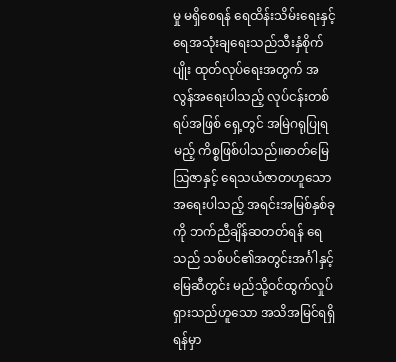မှု မရှိစေရန် ရေထိန်းသိမ်းရေးနှင့် ရေအသုံးချရေးသည်သီးနှံစိုက်ပျိုး ထုတ်လုပ်ရေးအတွက် အလွန်အရေးပါသည့် လုပ်ငန်းတစ်ရပ်အဖြစ် ရှေ့တွင် အမြဲဂရုပြုရမည့် ကိစ္စဖြစ်ပါသည်။ဓာတ်မြေသြဇာနှင့် ရေသယံဇာတဟူသော အရေးပါသည့် အရင်းအမြစ်နှစ်ခုကို ဘက်ညီချိန်ဆတတ်ရန် ရေသည် သစ်ပင်၏အတွင်းအင်္ဂါနှင့် မြေဆီတွင်း မည်သို့ဝင်ထွက်လှုပ်ရှားသည်ဟူသော အသိအမြင်ရရှိရန်မှာ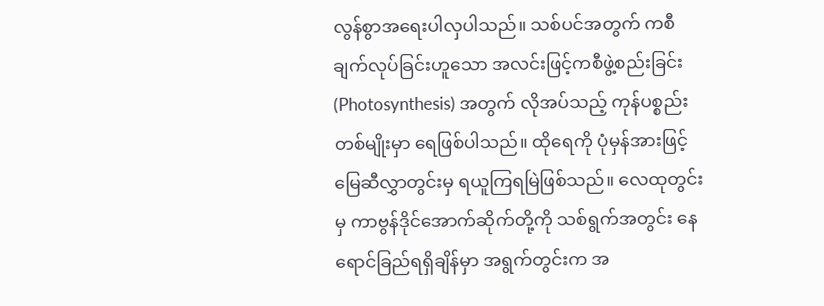လွန်စွာအရေးပါလှပါသည်။ သစ်ပင်အတွက် ကစီချက်လုပ်ခြင်းဟူသော အလင်းဖြင့်ကစီဖွဲ့စည်းခြင်း (Photosynthesis) အတွက် လိုအပ်သည့် ကုန်ပစ္စည်းတစ်မျိုးမှာ ရေဖြစ်ပါသည်။ ထိုရေကို ပုံမှန်အားဖြင့် မြေဆီလွှာတွင်းမှ ရယူကြရမြဲဖြစ်သည်။ လေထုတွင်းမှ ကာဗွန်ဒိုင်အောက်ဆိုက်တို့ကို သစ်ရွက်အတွင်း နေရောင်ခြည်ရရှိချိန်မှာ အရွက်တွင်းက အ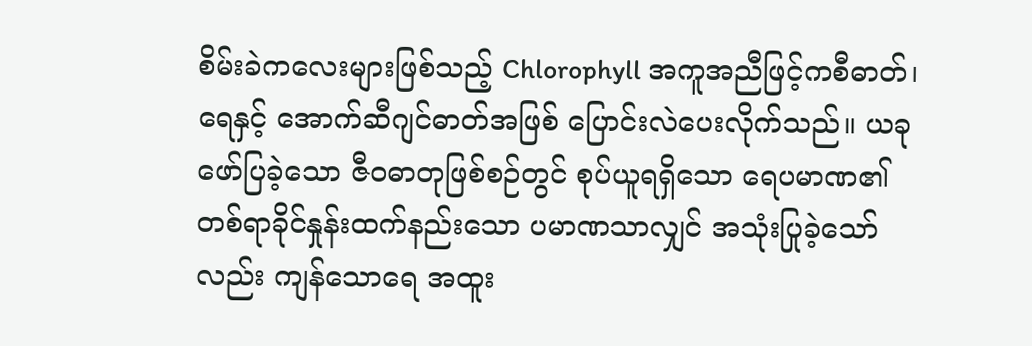စိမ်းခဲကလေးများဖြစ်သည့် Chlorophyll အကူအညီဖြင့်ကစီဓာတ်၊ ရေနှင့် အောက်ဆီဂျင်ဓာတ်အဖြစ် ပြောင်းလဲပေးလိုက်သည်။ ယခု ဖော်ပြခဲ့သော ဇီဝဓာတုဖြစ်စဉ်တွင် စုပ်ယူရရှိသော ရေပမာဏ၏ တစ်ရာခိုင်နှုန်းထက်နည်းသော ပမာဏသာလျှင် အသုံးပြုခဲ့သော်လည်း ကျန်သောရေ အထူး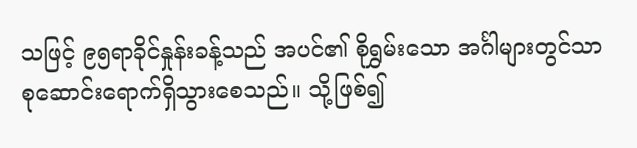သဖြင့် ၉၅ရာခိုင်နှုန်းခန့်သည် အပင်၏ စိုရွှမ်းသော အင်္ဂါများတွင်သာ စုဆောင်းရောက်ရှိသွားစေသည်။ သို့ဖြစ်၍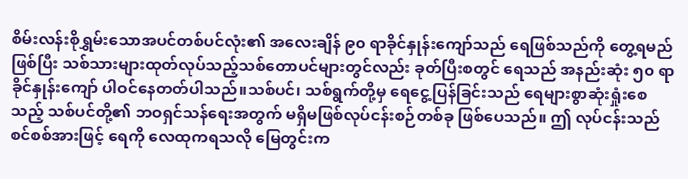စိမ်းလန်းစိုရွှမ်းသောအပင်တစ်ပင်လုံး၏ အလေးချိန် ၉၀ ရာခိုင်နှုန်းကျော်သည် ရေဖြစ်သည်ကို တွေ့ရမည်ဖြစ်ပြီး သစ်သားများထုတ်လုပ်သည့်သစ်တောပင်များတွင်လည်း ခုတ်ပြီးစတွင် ရေသည် အနည်းဆုံး ၅၀ ရာခိုင်နှုန်းကျော် ပါဝင်နေတတ်ပါသည်။သစ်ပင်၊ သစ်ရွက်တို့မှ ရေငွေ့ပြန်ခြင်းသည် ရေများစွာဆုံးရှုံးစေသည့် သစ်ပင်တို့၏ ဘဝရှင်သန်ရေးအတွက် မရှိမဖြစ်လုပ်ငန်းစဉ်တစ်ခု ဖြစ်ပေသည်။ ဤ လုပ်ငန်းသည် စင်စစ်အားဖြင့် ရေကို လေထုကရသလို မြေတွင်းက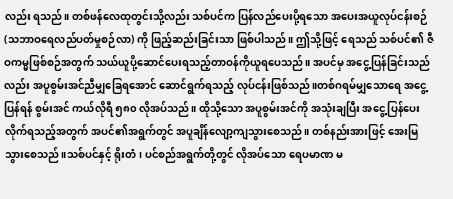လည်း ရသည်။ တစ်ဖန်လေထုတွင်းသို့လည်း သစ်ပင်က ပြန်လည်ပေးပို့ရသော အပေးအယူလုပ်ငန်းစဉ် (သဘာဝရေလည်ပတ်မှုစဉ်လာ) ကို ဖြည့်ဆည်းခြင်းသာ ဖြစ်ပါသည်။ ဤသို့ဖြင့် ရေသည် သစ်ပင်၏ ဇီဝကမ္မဖြစ်စဉ်အတွက် သယ်ယူပို့ဆောင်ပေးရသည့်တာဝန်ကိုယူရပေသည်။ အပင်မှ အငွေ့ပြန်ခြင်းသည်လည်း အပူစွမ်းအင်ညီမျှခြေရအောင် ဆောင်ရွက်ရသည့် လုပ်ငန်းဖြစ်သည်။တစ်ဂရမ်မျှသောရေ အငွေ့ပြန်ရန် စွမ်းအင် ကယ်လိုရီ ၅၈၀ လိုအပ်သည်။ ထိုသို့သော အပူစွမ်းအင်ကို အသုံးချပြီး အငွေ့ပြန်ပေးလိုက်ရသည့်အတွက် အပင်၏အရွက်တွင် အပူချိန်လျော့ကျသွားစေသည်။ တစ်နည်းအားဖြင့် အေးမြသွားစေသည်။သစ်ပင်နှင့် ရိုးတံ၊ ပင်စည်အရွက်တို့တွင် လိုအပ်သော ရေပမာဏ မ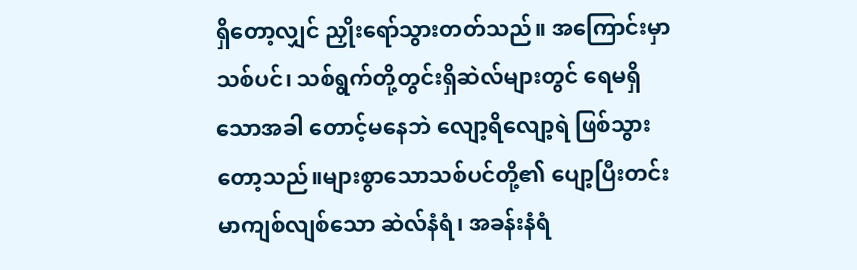ရှိတော့လျှင် ညှိုးရော်သွားတတ်သည်။ အကြောင်းမှာသစ်ပင်၊ သစ်ရွက်တို့တွင်းရှိဆဲလ်များတွင် ရေမရှိသောအခါ တောင့်မနေဘဲ လျော့ရိလျော့ရဲ ဖြစ်သွားတော့သည်။များစွာသောသစ်ပင်တို့၏ ပျော့ပြီးတင်းမာကျစ်လျစ်သော ဆဲလ်နံရံ၊ အခန်းနံရံ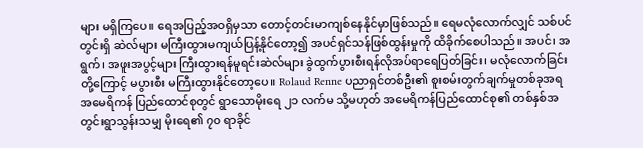များ မရှိကြပေ။ ရေအပြည့်အဝရှိမှသာ တောင့်တင်းမာကျစ်နေနိုင်မှာဖြစ်သည်။ ရေမလုံလောက်လျှင် သစ်ပင်တွင်းရှိ ဆဲလ်များ မကြီးထွားမကျယ်ပြန့်နိုင်တော့၍ အပင်ရှင်သန်ဖြစ်ထွန်းမှုကို ထိခိုက်စေပါသည်။ အပင်၊ အရွက်၊ အဖူးအပွင့်များ ကြီးထွားရန်မူရင်းဆဲလ်များ ခွဲထွက်ပွားစီးရန်လိုအပ်ရာရေပြတ်ခြင်း၊ မလုံလောက်ခြင်းတို့ကြောင့် မပွားစီး မကြီးထွားနိုင်တော့ပေ။ Rolaud Renne ပညာရှင်တစ်ဦး၏ စူးစမ်းတွက်ချက်မှုတစ်ခုအရ အမေရိကန် ပြည်ထောင်စုတွင် ရွာသောမိုးရေ ၂၁ လက်မ သို့မဟုတ် အမေရိကန်ပြည်ထောင်စု၏ တစ်နှစ်အတွင်းရွာသွန်းသမျှ မိုးရေ၏ ၇၀ ရာခိုင်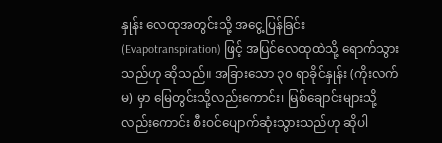နှုန်း လေထုအတွင်းသို့ အငွေ့ပြန်ခြင်း (Evapotranspiration) ဖြင့် အပြင်လေထုထဲသို့ ရောက်သွားသည်ဟု ဆိုသည်။ အခြားသော ၃၀ ရာခိုင်နှုန်း (ကိုးလက်မ) မှာ မြေတွင်းသို့လည်းကောင်း၊ မြစ်ချောင်းများသို့လည်းကောင်း စီးဝင်ပျောက်ဆုံးသွားသည်ဟု ဆိုပါ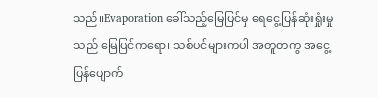သည်။Evaporation ခေါ်သည့်မြေပြင်မှ ရေငွေ့ပြန်ဆုံးရှုံးမှုသည် မြေပြင်ကရော၊ သစ်ပင်များကပါ အတူတကွ အငွေ့ပြန်ပျောက်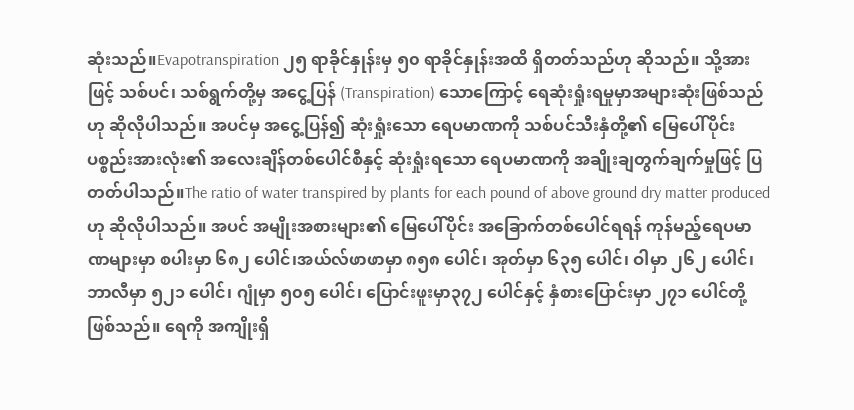ဆုံးသည်။Evapotranspiration ၂၅ ရာခိုင်နှုန်းမှ ၅၀ ရာခိုင်နှုန်းအထိ ရှိတတ်သည်ဟု ဆိုသည်။ သို့အားဖြင့် သစ်ပင်၊ သစ်ရွက်တို့မှ အငွေ့ပြန် (Transpiration) သောကြောင့် ရေဆုံးရှုံးရမှုမှာအများဆုံးဖြစ်သည်ဟု ဆိုလိုပါသည်။ အပင်မှ အငွေ့ပြန်၍ ဆုံးရှုံးသော ရေပမာဏကို သစ်ပင်သီးနှံတို့၏ မြေပေါ်ပိုင်းပစ္စည်းအားလုံး၏ အလေးချိန်တစ်ပေါင်စီနှင့် ဆုံးရှုံးရသော ရေပမာဏကို အချိုးချတွက်ချက်မှုဖြင့် ပြတတ်ပါသည်။The ratio of water transpired by plants for each pound of above ground dry matter produced ဟု ဆိုလိုပါသည်။ အပင် အမျိုးအစားများ၏ မြေပေါ်ပိုင်း အခြောက်တစ်ပေါင်ရရန် ကုန်မည့်ရေပမာဏများမှာ စပါးမှာ ၆၈၂ ပေါင်၊အယ်လ်ဖာဖာမှာ ၈၅၈ ပေါင်၊ အုတ်မှာ ၆၃၅ ပေါင်၊ ဝါမှာ ၂၆၂ ပေါင်၊ ဘာလီမှာ ၅၂၁ ပေါင်၊ ဂျုံမှာ ၅၀၅ ပေါင်၊ ပြောင်းဖူးမှာ၃၇၂ ပေါင်နှင့် နှံစားပြောင်းမှာ ၂၇၁ ပေါင်တို့ ဖြစ်သည်။ ရေကို အကျိုးရှိ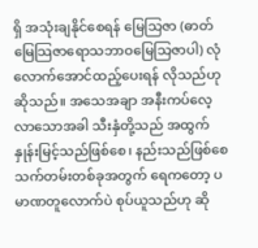ရှိ အသုံးချနိုင်စေရန် မြေသြဇာ (ဓာတ်မြေသြဇာရောသဘာဝမြေသြဇာပါ) လုံလောက်အောင်ထည့်ပေးရန် လိုသည်ဟုဆိုသည်။ အသေအချာ အနီးကပ်လေ့လာသောအခါ သီးနှံတို့သည် အထွက်နှုန်းမြင့်သည်ဖြစ်စေ၊ နည်းသည်ဖြစ်စေ သက်တမ်းတစ်ခုအတွက် ရေကတော့ ပမာဏတူလောက်ပဲ စုပ်ယူသည်ဟု ဆို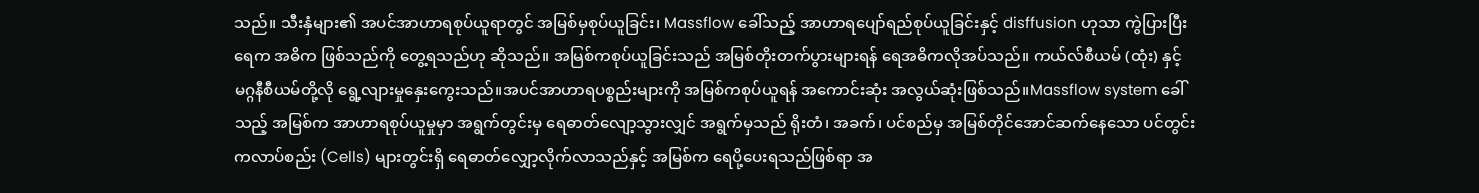သည်။ သီးနှံများ၏ အပင်အာဟာရစုပ်ယူရာတွင် အမြစ်မှစုပ်ယူခြင်း၊ Massflow ခေါ်သည့် အာဟာရပျော်ရည်စုပ်ယူခြင်းနှင့် disffusion ဟုသာ ကွဲပြားပြီး ရေက အဓိက ဖြစ်သည်ကို တွေ့ရသည်ဟု ဆိုသည်။ အမြစ်ကစုပ်ယူခြင်းသည် အမြစ်တိုးတက်ပွားများရန် ရေအဓိကလိုအပ်သည်။ ကယ်လ်စီယမ် (ထုံး) နှင့် မဂ္ဂနီစီယမ်တို့လို ရွေ့လျားမှုနှေးကွေးသည်။အပင်အာဟာရပစ္စည်းများကို အမြစ်ကစုပ်ယူရန် အကောင်းဆုံး အလွယ်ဆုံးဖြစ်သည်။Massflow system ခေါ်သည့် အမြစ်က အာဟာရစုပ်ယူမှုမှာ အရွက်တွင်းမှ ရေဓာတ်လျော့သွားလျှင် အရွက်မှသည် ရိုးတံ၊ အခက်၊ ပင်စည်မှ အမြစ်တိုင်အောင်ဆက်နေသော ပင်တွင်းကလာပ်စည်း (Cells) များတွင်းရှိ ရေဓာတ်လျှော့လိုက်လာသည်နှင့် အမြစ်က ရေပို့ပေးရသည်ဖြစ်ရာ အ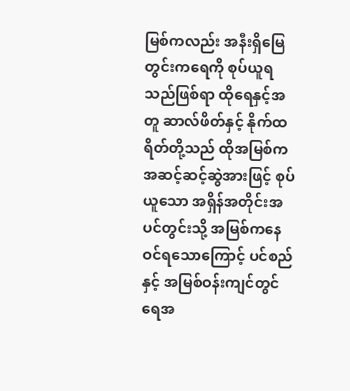မြစ်ကလည်း အနီးရှိမြေတွင်းကရေကို စုပ်ယူရသည်ဖြစ်ရာ ထိုရေနှင့်အတူ ဆာလ်ဖိတ်နှင့် နိုက်ထရိတ်တို့သည် ထိုအမြစ်က အဆင့်ဆင့်ဆွဲအားဖြင့် စုပ်ယူသော အရှိန်အတိုင်းအပင်တွင်းသို့ အမြစ်ကနေ ဝင်ရသောကြောင့် ပင်စည်နှင့် အမြစ်ဝန်းကျင်တွင်ရေအ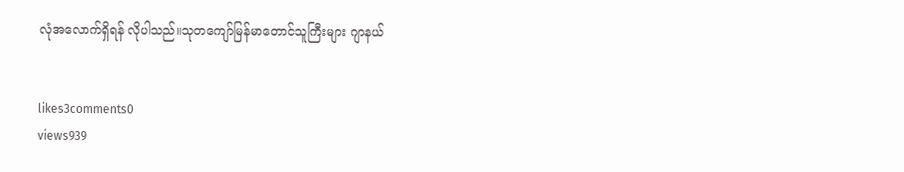လုံအလောက်ရှိရန် လိုပါသည်။သုတကျော်မြန်မာတောင်သူကြီးများ ဂျာနယ်


likes3comments0
views939